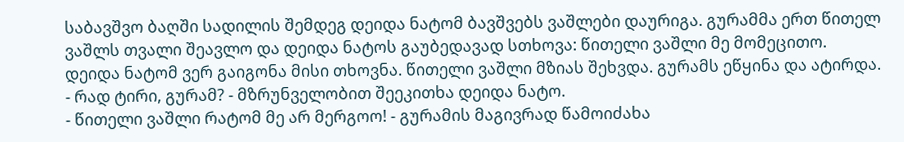საბავშვო ბაღში სადილის შემდეგ დეიდა ნატომ ბავშვებს ვაშლები დაურიგა. გურამმა ერთ წითელ ვაშლს თვალი შეავლო და დეიდა ნატოს გაუბედავად სთხოვა: წითელი ვაშლი მე მომეცითო.
დეიდა ნატომ ვერ გაიგონა მისი თხოვნა. წითელი ვაშლი მზიას შეხვდა. გურამს ეწყინა და ატირდა.
- რად ტირი, გურამ? - მზრუნველობით შეეკითხა დეიდა ნატო.
- წითელი ვაშლი რატომ მე არ მერგოო! - გურამის მაგივრად წამოიძახა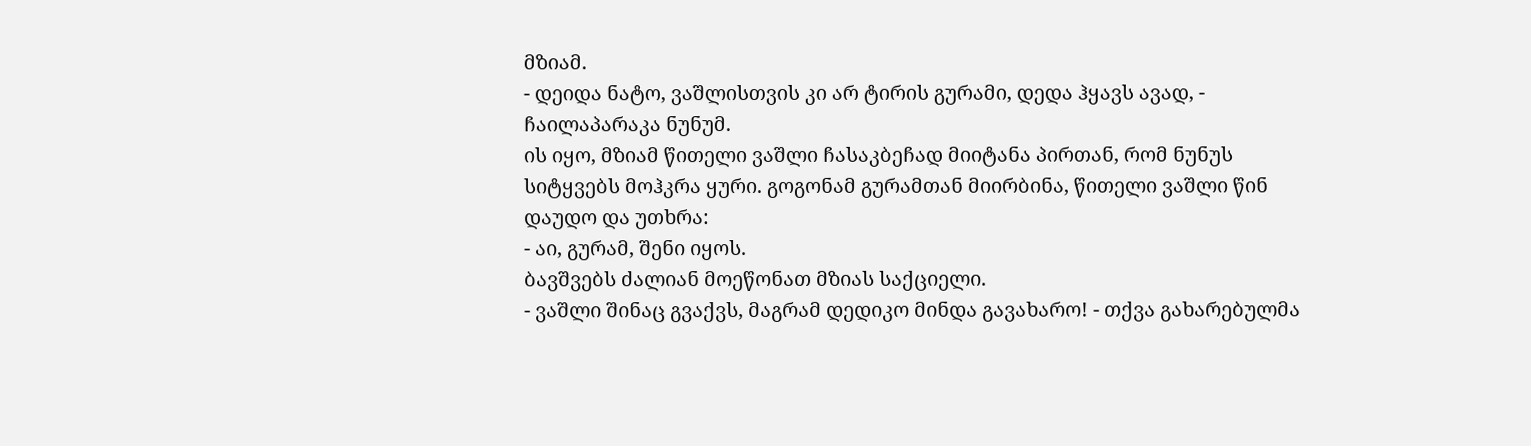მზიამ.
- დეიდა ნატო, ვაშლისთვის კი არ ტირის გურამი, დედა ჰყავს ავად, - ჩაილაპარაკა ნუნუმ.
ის იყო, მზიამ წითელი ვაშლი ჩასაკბეჩად მიიტანა პირთან, რომ ნუნუს სიტყვებს მოჰკრა ყური. გოგონამ გურამთან მიირბინა, წითელი ვაშლი წინ დაუდო და უთხრა:
- აი, გურამ, შენი იყოს.
ბავშვებს ძალიან მოეწონათ მზიას საქციელი.
- ვაშლი შინაც გვაქვს, მაგრამ დედიკო მინდა გავახარო! - თქვა გახარებულმა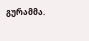გურამმა.